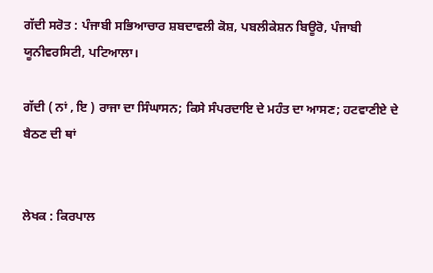ਗੱਦੀ ਸਰੋਤ : ਪੰਜਾਬੀ ਸਭਿਆਚਾਰ ਸ਼ਬਦਾਵਲੀ ਕੋਸ਼, ਪਬਲੀਕੇਸ਼ਨ ਬਿਊਰੋ, ਪੰਜਾਬੀ ਯੂਨੀਵਰਸਿਟੀ, ਪਟਿਆਲਾ।

ਗੱਦੀ ( ਨਾਂ , ਇ ) ਰਾਜਾ ਦਾ ਸਿੰਘਾਸਨ; ਕਿਸੇ ਸੰਪਰਦਾਇ ਦੇ ਮਹੰਤ ਦਾ ਆਸਣ; ਹਟਵਾਣੀਏ ਦੇ ਬੈਠਣ ਦੀ ਥਾਂ


ਲੇਖਕ : ਕਿਰਪਾਲ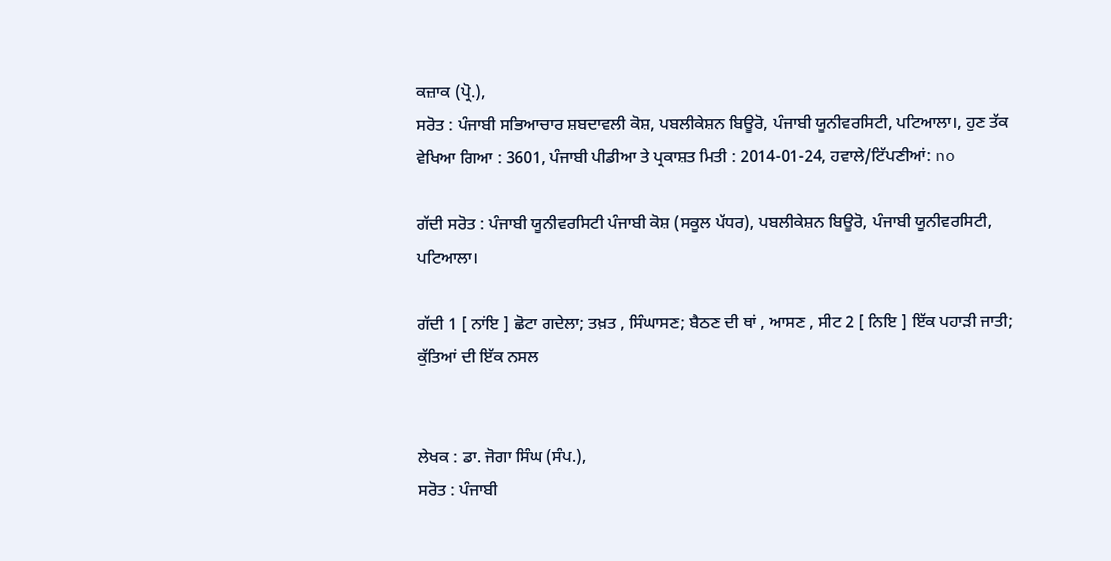ਕਜ਼ਾਕ (ਪ੍ਰੋ.),
ਸਰੋਤ : ਪੰਜਾਬੀ ਸਭਿਆਚਾਰ ਸ਼ਬਦਾਵਲੀ ਕੋਸ਼, ਪਬਲੀਕੇਸ਼ਨ ਬਿਊਰੋ, ਪੰਜਾਬੀ ਯੂਨੀਵਰਸਿਟੀ, ਪਟਿਆਲਾ।, ਹੁਣ ਤੱਕ ਵੇਖਿਆ ਗਿਆ : 3601, ਪੰਜਾਬੀ ਪੀਡੀਆ ਤੇ ਪ੍ਰਕਾਸ਼ਤ ਮਿਤੀ : 2014-01-24, ਹਵਾਲੇ/ਟਿੱਪਣੀਆਂ: no

ਗੱਦੀ ਸਰੋਤ : ਪੰਜਾਬੀ ਯੂਨੀਵਰਸਿਟੀ ਪੰਜਾਬੀ ਕੋਸ਼ (ਸਕੂਲ ਪੱਧਰ), ਪਬਲੀਕੇਸ਼ਨ ਬਿਊਰੋ, ਪੰਜਾਬੀ ਯੂਨੀਵਰਸਿਟੀ, ਪਟਿਆਲਾ।

ਗੱਦੀ 1 [ ਨਾਂਇ ] ਛੋਟਾ ਗਦੇਲਾ; ਤਖ਼ਤ , ਸਿੰਘਾਸਣ; ਬੈਠਣ ਦੀ ਥਾਂ , ਆਸਣ , ਸੀਟ 2 [ ਨਿਇ ] ਇੱਕ ਪਹਾੜੀ ਜਾਤੀ; ਕੁੱਤਿਆਂ ਦੀ ਇੱਕ ਨਸਲ


ਲੇਖਕ : ਡਾ. ਜੋਗਾ ਸਿੰਘ (ਸੰਪ.),
ਸਰੋਤ : ਪੰਜਾਬੀ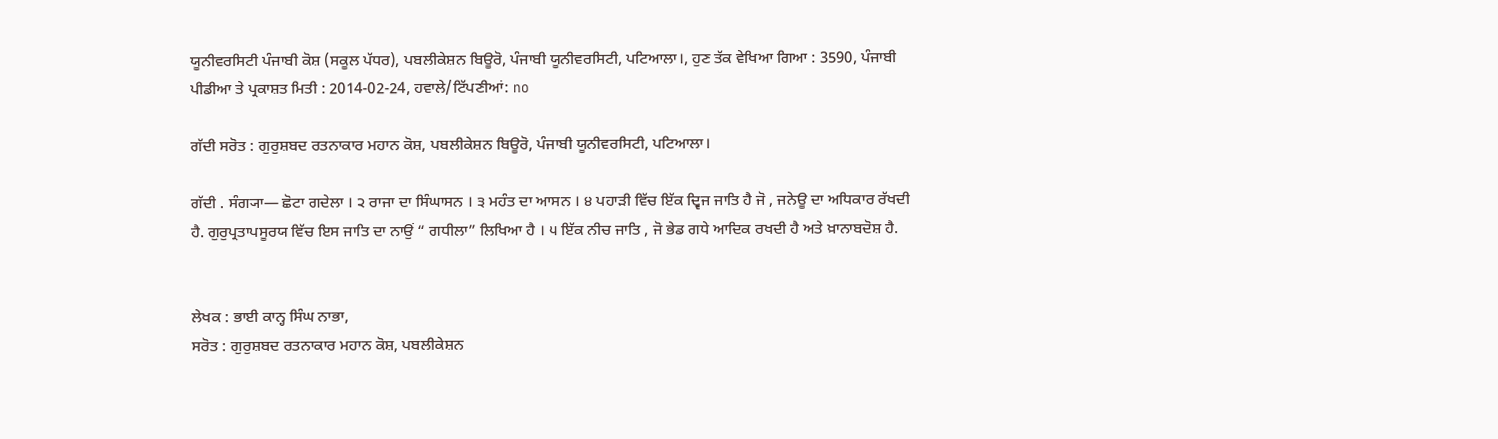ਯੂਨੀਵਰਸਿਟੀ ਪੰਜਾਬੀ ਕੋਸ਼ (ਸਕੂਲ ਪੱਧਰ), ਪਬਲੀਕੇਸ਼ਨ ਬਿਊਰੋ, ਪੰਜਾਬੀ ਯੂਨੀਵਰਸਿਟੀ, ਪਟਿਆਲਾ।, ਹੁਣ ਤੱਕ ਵੇਖਿਆ ਗਿਆ : 3590, ਪੰਜਾਬੀ ਪੀਡੀਆ ਤੇ ਪ੍ਰਕਾਸ਼ਤ ਮਿਤੀ : 2014-02-24, ਹਵਾਲੇ/ਟਿੱਪਣੀਆਂ: no

ਗੱਦੀ ਸਰੋਤ : ਗੁਰੁਸ਼ਬਦ ਰਤਨਾਕਾਰ ਮਹਾਨ ਕੋਸ਼, ਪਬਲੀਕੇਸ਼ਨ ਬਿਊਰੋ, ਪੰਜਾਬੀ ਯੂਨੀਵਰਸਿਟੀ, ਪਟਿਆਲਾ।

ਗੱਦੀ . ਸੰਗ੍ਯਾ— ਛੋਟਾ ਗਦੇਲਾ । ੨ ਰਾਜਾ ਦਾ ਸਿੰਘਾਸਨ । ੩ ਮਹੰਤ ਦਾ ਆਸਨ । ੪ ਪਹਾੜੀ ਵਿੱਚ ਇੱਕ ਦ੍ਵਿਜ ਜਾਤਿ ਹੈ ਜੋ , ਜਨੇਊ ਦਾ ਅਧਿਕਾਰ ਰੱਖਦੀ ਹੈ. ਗੁਰੁਪ੍ਰਤਾਪਸੂਰਯ ਵਿੱਚ ਇਸ ਜਾਤਿ ਦਾ ਨਾਉਂ “ ਗਧੀਲਾ” ਲਿਖਿਆ ਹੈ । ੫ ਇੱਕ ਨੀਚ ਜਾਤਿ , ਜੋ ਭੇਡ ਗਧੇ ਆਦਿਕ ਰਖਦੀ ਹੈ ਅਤੇ ਖ਼ਾਨਾਬਦੋਸ਼ ਹੈ.


ਲੇਖਕ : ਭਾਈ ਕਾਨ੍ਹ ਸਿੰਘ ਨਾਭਾ,
ਸਰੋਤ : ਗੁਰੁਸ਼ਬਦ ਰਤਨਾਕਾਰ ਮਹਾਨ ਕੋਸ਼, ਪਬਲੀਕੇਸ਼ਨ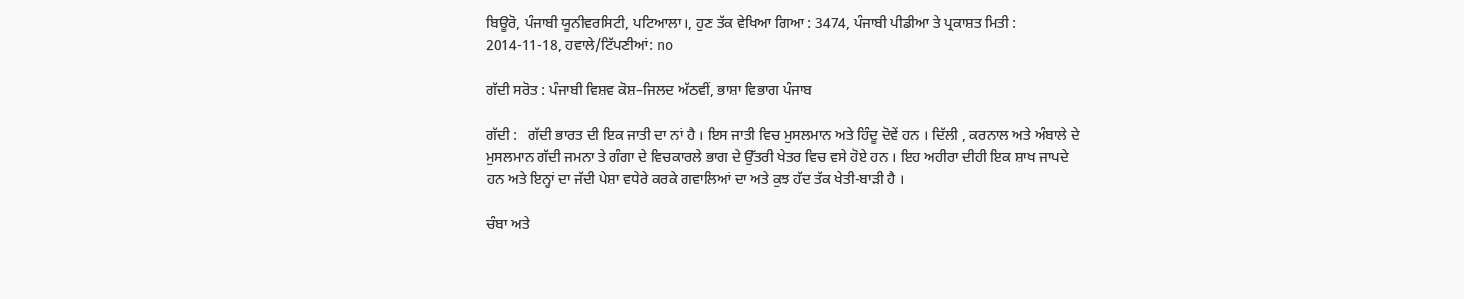ਬਿਊਰੋ, ਪੰਜਾਬੀ ਯੂਨੀਵਰਸਿਟੀ, ਪਟਿਆਲਾ।, ਹੁਣ ਤੱਕ ਵੇਖਿਆ ਗਿਆ : 3474, ਪੰਜਾਬੀ ਪੀਡੀਆ ਤੇ ਪ੍ਰਕਾਸ਼ਤ ਮਿਤੀ : 2014-11-18, ਹਵਾਲੇ/ਟਿੱਪਣੀਆਂ: no

ਗੱਦੀ ਸਰੋਤ : ਪੰਜਾਬੀ ਵਿਸ਼ਵ ਕੋਸ਼–ਜਿਲਦ ਅੱਠਵੀਂ, ਭਾਸ਼ਾ ਵਿਭਾਗ ਪੰਜਾਬ

ਗੱਦੀ :   ਗੱਦੀ ਭਾਰਤ ਦੀ ਇਕ ਜਾਤੀ ਦਾ ਨਾਂ ਹੈ । ਇਸ ਜਾਤੀ ਵਿਚ ਮੁਸਲਮਾਨ ਅਤੇ ਹਿੰਦੂ ਦੋਵੇਂ ਹਨ । ਦਿੱਲੀ , ਕਰਨਾਲ ਅਤੇ ਅੰਬਾਲੇ ਦੇ ਮੁਸਲਮਾਨ ਗੱਦੀ ਜਮਨਾ ਤੇ ਗੰਗਾ ਦੇ ਵਿਚਕਾਰਲੇ ਭਾਗ ਦੇ ਉੱਤਰੀ ਖੇਤਰ ਵਿਚ ਵਸੇ ਹੋਏ ਹਨ । ਇਹ ਅਹੀਰਾ ਦੀਹੀ ਇਕ ਸ਼ਾਖ ਜਾਪਦੇ ਹਨ ਅਤੇ ਇਨ੍ਹਾਂ ਦਾ ਜੱਦੀ ਪੇਸ਼ਾ ਵਧੇਰੇ ਕਰਕੇ ਗਵਾਲਿਆਂ ਦਾ ਅਤੇ ਕੁਝ ਹੱਦ ਤੱਕ ਖੇਤੀ-ਬਾੜੀ ਹੈ ।

ਚੰਬਾ ਅਤੇ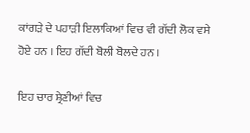ਕਾਂਗੜੇ ਦੇ ਪਹਾੜੀ ਇਲਾਕਿਆਂ ਵਿਚ ਵੀ ਗੱਦੀ ਲੋਕ ਵਸੇ ਹੋਏ ਹਨ । ਇਹ ਗੱਦੀ ਬੋਲੀ ਬੋਲਦੇ ਹਨ ।

ਇਹ ਚਾਰ ਸ਼੍ਰੇਣੀਆਂ ਵਿਚ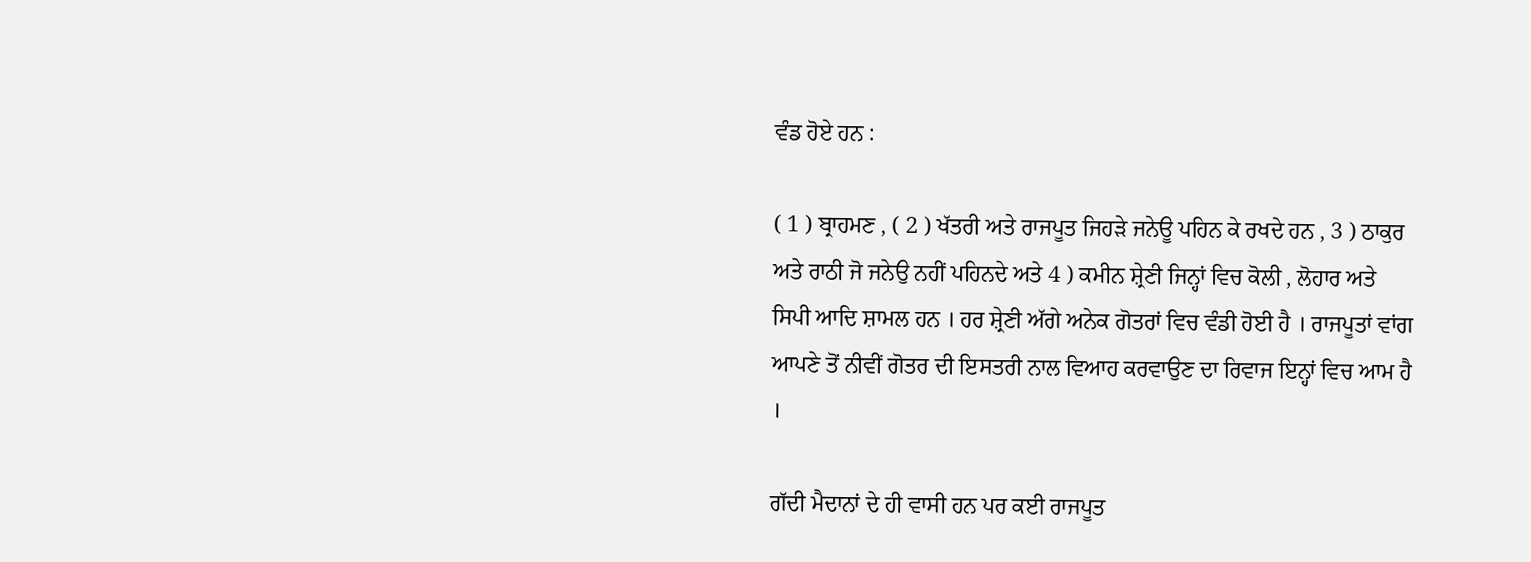ਵੰਡ ਹੋਏ ਹਨ :

( 1 ) ਬ੍ਰਾਹਮਣ , ( 2 ) ਖੱਤਰੀ ਅਤੇ ਰਾਜਪੂਤ ਜਿਹੜੇ ਜਨੇਊ ਪਹਿਨ ਕੇ ਰਖਦੇ ਹਨ , 3 ) ਠਾਕੁਰ ਅਤੇ ਰਾਠੀ ਜੋ ਜਨੇਉ ਨਹੀਂ ਪਹਿਨਦੇ ਅਤੇ 4 ) ਕਮੀਨ ਸ਼੍ਰੇਣੀ ਜਿਨ੍ਹਾਂ ਵਿਚ ਕੋਲੀ , ਲੋਹਾਰ ਅਤੇ ਸਿਪੀ ਆਦਿ ਸ਼ਾਮਲ ਹਨ । ਹਰ ਸ਼੍ਰੇਣੀ ਅੱਗੇ ਅਨੇਕ ਗੋਤਰਾਂ ਵਿਚ ਵੰਡੀ ਹੋਈ ਹੈ । ਰਾਜਪੂਤਾਂ ਵਾਂਗ ਆਪਣੇ ਤੋਂ ਨੀਵੀਂ ਗੋਤਰ ਦੀ ਇਸਤਰੀ ਨਾਲ ਵਿਆਹ ਕਰਵਾਉਣ ਦਾ ਰਿਵਾਜ ਇਨ੍ਹਾਂ ਵਿਚ ਆਮ ਹੈ ।

ਗੱਦੀ ਮੈਦਾਨਾਂ ਦੇ ਹੀ ਵਾਸੀ ਹਨ ਪਰ ਕਈ ਰਾਜਪੂਤ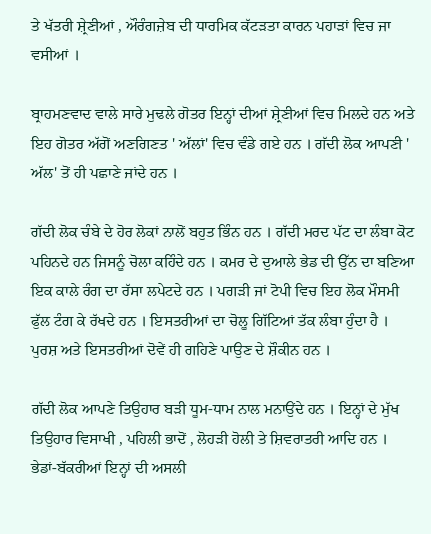ਤੇ ਖੱਤਰੀ ਸ਼੍ਰੇਣੀਆਂ , ਔਰੰਗਜ਼ੇਬ ਦੀ ਧਾਰਮਿਕ ਕੱਟੜਤਾ ਕਾਰਨ ਪਹਾੜਾਂ ਵਿਚ ਜਾ ਵਸੀਆਂ ।

ਬ੍ਰਾਹਮਣਵਾਦ ਵਾਲੇ ਸਾਰੇ ਮੁਢਲੇ ਗੋਤਰ ਇਨ੍ਹਾਂ ਦੀਆਂ ਸ਼੍ਰੇਣੀਆਂ ਵਿਚ ਮਿਲਦੇ ਹਨ ਅਤੇ ਇਹ ਗੋਤਰ ਅੱਗੋਂ ਅਣਗਿਣਤ ' ਅੱਲਾਂ' ਵਿਚ ਵੰਡੇ ਗਏ ਹਨ । ਗੱਦੀ ਲੋਕ ਆਪਣੀ ' ਅੱਲ' ਤੋਂ ਹੀ ਪਛਾਣੇ ਜਾਂਦੇ ਹਨ ।

ਗੱਦੀ ਲੋਕ ਚੰਬੇ ਦੇ ਹੋਰ ਲੋਕਾਂ ਨਾਲੋਂ ਬਹੁਤ ਭਿੰਨ ਹਨ । ਗੱਦੀ ਮਰਦ ਪੱਟ ਦਾ ਲੰਬਾ ਕੋਟ ਪਹਿਨਦੇ ਹਨ ਜਿਸਨੂੰ ਚੋਲਾ ਕਹਿੰਦੇ ਹਨ । ਕਮਰ ਦੇ ਦੁਆਲੇ ਭੇਡ ਦੀ ਉੱਨ ਦਾ ਬਣਿਆ ਇਕ ਕਾਲੇ ਰੰਗ ਦਾ ਰੱਸਾ ਲਪੇਟਦੇ ਹਨ । ਪਗੜੀ ਜਾਂ ਟੋਪੀ ਵਿਚ ਇਹ ਲੋਕ ਮੌਸਮੀ ਫੁੱਲ ਟੰਗ ਕੇ ਰੱਖਦੇ ਹਨ । ਇਸਤਰੀਆਂ ਦਾ ਚੋਲੂ ਗਿੱਟਿਆਂ ਤੱਕ ਲੰਬਾ ਹੁੰਦਾ ਹੈ । ਪੁਰਸ਼ ਅਤੇ ਇਸਤਰੀਆਂ ਦੋਵੇਂ ਹੀ ਗਹਿਣੇ ਪਾਉਣ ਦੇ ਸ਼ੌਕੀਨ ਹਨ ।

ਗੱਦੀ ਲੋਕ ਆਪਣੇ ਤਿਉਹਾਰ ਬੜੀ ਧੂਮ-ਧਾਮ ਨਾਲ ਮਨਾਉਂਦੇ ਹਨ । ਇਨ੍ਹਾਂ ਦੇ ਮੁੱਖ ਤਿਉਹਾਰ ਵਿਸਾਖੀ , ਪਹਿਲੀ ਭਾਦੋਂ , ਲੋਹੜੀ ਹੋਲੀ ਤੇ ਸ਼ਿਵਰਾਤਰੀ ਆਦਿ ਹਨ । ਭੇਡਾਂ-ਬੱਕਰੀਆਂ ਇਨ੍ਹਾਂ ਦੀ ਅਸਲੀ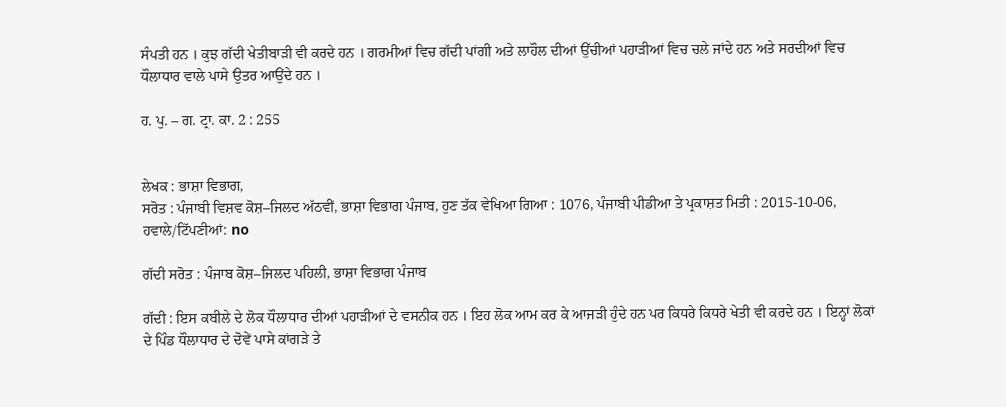ਸੰਪਤੀ ਹਨ । ਕੁਝ ਗੱਦੀ ਖੇਤੀਬਾੜੀ ਵੀ ਕਰਦੇ ਹਨ । ਗਰਮੀਆਂ ਵਿਚ ਗੱਦੀ ਪਾਂਗੀ ਅਤੇ ਲਾਹੌਲ ਦੀਆਂ ਉੱਚੀਆਂ ਪਹਾੜੀਆਂ ਵਿਚ ਚਲੇ ਜਾਂਦੇ ਹਨ ਅਤੇ ਸਰਦੀਆਂ ਵਿਚ ਧੌਲਾਧਾਰ ਵਾਲੇ ਪਾਸੇ ਉਤਰ ਆਉਂਦੇ ਹਨ ।

ਹ. ਪੁ. – ਗ. ਟ੍ਰਾ. ਕਾ. 2 : 255


ਲੇਖਕ : ਭਾਸ਼ਾ ਵਿਭਾਗ,
ਸਰੋਤ : ਪੰਜਾਬੀ ਵਿਸ਼ਵ ਕੋਸ਼–ਜਿਲਦ ਅੱਠਵੀਂ, ਭਾਸ਼ਾ ਵਿਭਾਗ ਪੰਜਾਬ, ਹੁਣ ਤੱਕ ਵੇਖਿਆ ਗਿਆ : 1076, ਪੰਜਾਬੀ ਪੀਡੀਆ ਤੇ ਪ੍ਰਕਾਸ਼ਤ ਮਿਤੀ : 2015-10-06, ਹਵਾਲੇ/ਟਿੱਪਣੀਆਂ: no

ਗੱਦੀ ਸਰੋਤ : ਪੰਜਾਬ ਕੋਸ਼–ਜਿਲਦ ਪਹਿਲੀ, ਭਾਸ਼ਾ ਵਿਭਾਗ ਪੰਜਾਬ

ਗੱਦੀ : ਇਸ ਕਬੀਲੇ ਦੇ ਲੋਕ ਧੌਲਾਧਾਰ ਦੀਆਂ ਪਹਾੜੀਆਂ ਦੇ ਵਸਨੀਕ ਹਨ । ਇਹ ਲੋਕ ਆਮ ਕਰ ਕੇ ਆਜੜੀ ਹੁੰਦੇ ਹਨ ਪਰ ਕਿਧਰੇ ਕਿਧਰੇ ਖੇਤੀ ਵੀ ਕਰਦੇ ਹਨ । ਇਨ੍ਹਾਂ ਲੋਕਾਂ ਦੇ ਪਿੰਡ ਧੌਲਾਧਾਰ ਦੇ ਦੋਵੇਂ ਪਾਸੇ ਕਾਂਗੜੇ ਤੇ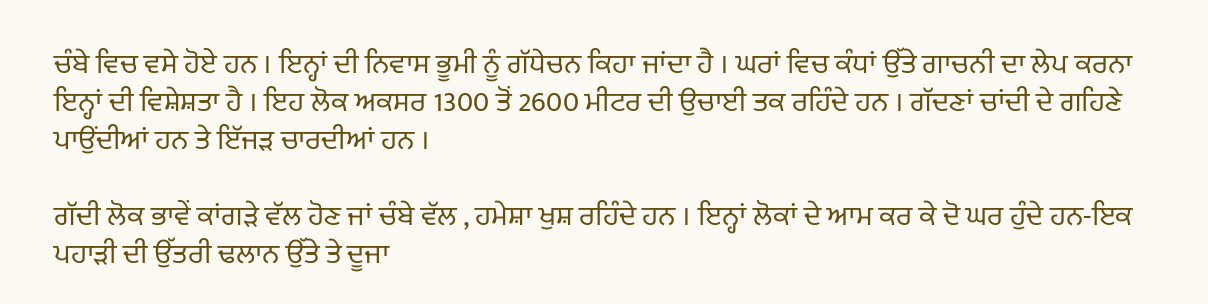ਚੰਬੇ ਵਿਚ ਵਸੇ ਹੋਏ ਹਨ । ਇਨ੍ਹਾਂ ਦੀ ਨਿਵਾਸ ਭੂਮੀ ਨੂੰ ਗੱਧੇਚਨ ਕਿਹਾ ਜਾਂਦਾ ਹੈ । ਘਰਾਂ ਵਿਚ ਕੰਧਾਂ ਉੱਤੇ ਗਾਚਨੀ ਦਾ ਲੇਪ ਕਰਨਾ ਇਨ੍ਹਾਂ ਦੀ ਵਿਸ਼ੇਸ਼ਤਾ ਹੈ । ਇਹ ਲੋਕ ਅਕਸਰ 1300 ਤੋਂ 2600 ਮੀਟਰ ਦੀ ਉਚਾਈ ਤਕ ਰਹਿੰਦੇ ਹਨ । ਗੱਦਣਾਂ ਚਾਂਦੀ ਦੇ ਗਹਿਣੇ ਪਾਉਂਦੀਆਂ ਹਨ ਤੇ ਇੱਜੜ ਚਾਰਦੀਆਂ ਹਨ ।

ਗੱਦੀ ਲੋਕ ਭਾਵੇਂ ਕਾਂਗੜੇ ਵੱਲ ਹੋਣ ਜਾਂ ਚੰਬੇ ਵੱਲ , ਹਮੇਸ਼ਾ ਖੁਸ਼ ਰਹਿੰਦੇ ਹਨ । ਇਨ੍ਹਾਂ ਲੋਕਾਂ ਦੇ ਆਮ ਕਰ ਕੇ ਦੋ ਘਰ ਹੁੰਦੇ ਹਨ-ਇਕ ਪਹਾੜੀ ਦੀ ਉੱਤਰੀ ਢਲਾਨ ਉੱਤੇ ਤੇ ਦੂਜਾ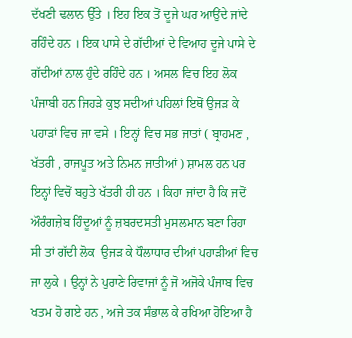ਦੱਖਣੀ ਢਲਾਨ ਉੱਤੇ । ਇਹ ਇਕ ਤੋਂ ਦੂਜੇ ਘਰ ਆਉਂਦੇ ਜਾਂਦੇ ਰਹਿੰਦੇ ਹਨ । ਇਕ ਪਾਸੇ ਦੇ ਗੱਦੀਆਂ ਦੇ ਵਿਆਹ ਦੂਜੇ ਪਾਸੇ ਦੇ ਗੱਦੀਆਂ ਨਾਲ ਹੁੰਦੇ ਰਹਿੰਦੇ ਹਨ । ਅਸਲ ਵਿਚ ਇਹ ਲੋਕ ਪੰਜਾਬੀ ਹਨ ਜਿਹੜੇ ਕੁਝ ਸਦੀਆਂ ਪਹਿਲਾਂ ਇਥੋਂ ਉਜੜ ਕੇ ਪਹਾੜਾਂ ਵਿਚ ਜਾ ਵਸੇ । ਇਨ੍ਹਾਂ ਵਿਚ ਸਭ ਜਾਤਾਂ ( ਬ੍ਰਾਹਮਣ , ਖੱਤਰੀ , ਰਾਜਪੂਤ ਅਤੇ ਨਿਮਨ ਜਾਤੀਆਂ ) ਸ਼ਾਮਲ ਹਨ ਪਰ ਇਨ੍ਹਾਂ ਵਿਚੋਂ ਬਹੁਤੇ ਖੱਤਰੀ ਹੀ ਹਨ । ਕਿਹਾ ਜਾਂਦਾ ਹੈ ਕਿ ਜਦੋਂ ਔਰੰਗਜ਼ੇਬ ਹਿੰਦੂਆਂ ਨੂੰ ਜ਼ਬਰਦਸਤੀ ਮੁਸਲਮਾਨ ਬਣਾ ਰਿਹਾ ਸੀ ਤਾਂ ਗੱਦੀ ਲੋਕ  ਉਜੜ ਕੇ ਧੌਲਾਧਾਰ ਦੀਆਂ ਪਹਾੜੀਆਂ ਵਿਚ ਜਾ ਲੁਕੇ । ਉਨ੍ਹਾਂ ਨੇ ਪੁਰਾਣੇ ਰਿਵਾਜਾਂ ਨੂੰ ਜੋ ਅਜੋਕੇ ਪੰਜਾਬ ਵਿਚ ਖਤਮ ਹੋ ਗਏ ਹਨ , ਅਜੇ ਤਕ ਸੰਭਾਲ ਕੇ ਰਖਿਆ ਹੋਇਆ ਹੈ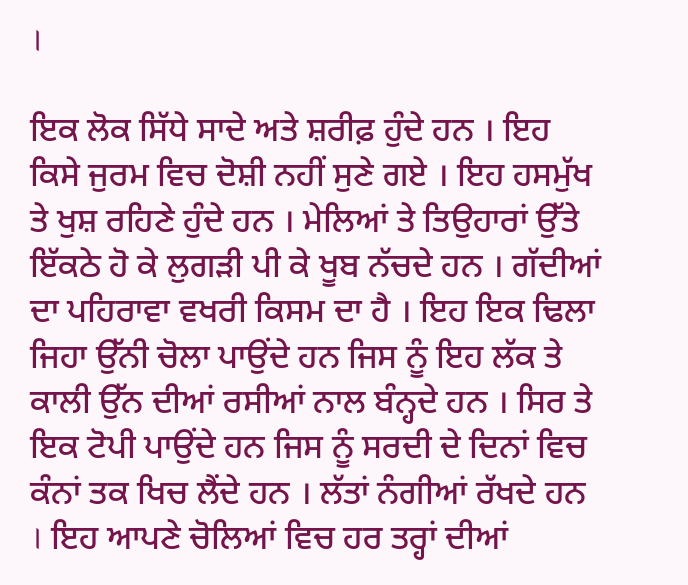।

ਇਕ ਲੋਕ ਸਿੱਧੇ ਸਾਦੇ ਅਤੇ ਸ਼ਰੀਫ਼ ਹੁੰਦੇ ਹਨ । ਇਹ ਕਿਸੇ ਜੁਰਮ ਵਿਚ ਦੋਸ਼ੀ ਨਹੀਂ ਸੁਣੇ ਗਏ । ਇਹ ਹਸਮੁੱਖ ਤੇ ਖੁਸ਼ ਰਹਿਣੇ ਹੁੰਦੇ ਹਨ । ਮੇਲਿਆਂ ਤੇ ਤਿਉਹਾਰਾਂ ਉੱਤੇ ਇੱਕਠੇ ਹੋ ਕੇ ਲੁਗੜੀ ਪੀ ਕੇ ਖੂਬ ਨੱਚਦੇ ਹਨ । ਗੱਦੀਆਂ ਦਾ ਪਹਿਰਾਵਾ ਵਖਰੀ ਕਿਸਮ ਦਾ ਹੈ । ਇਹ ਇਕ ਢਿਲਾ ਜਿਹਾ ਉੱਨੀ ਚੋਲਾ ਪਾਉਂਦੇ ਹਨ ਜਿਸ ਨੂੰ ਇਹ ਲੱਕ ਤੇ ਕਾਲੀ ਉੱਨ ਦੀਆਂ ਰਸੀਆਂ ਨਾਲ ਬੰਨ੍ਹਦੇ ਹਨ । ਸਿਰ ਤੇ ਇਕ ਟੋਪੀ ਪਾਉਂਦੇ ਹਨ ਜਿਸ ਨੂੰ ਸਰਦੀ ਦੇ ਦਿਨਾਂ ਵਿਚ ਕੰਨਾਂ ਤਕ ਖਿਚ ਲੈਂਦੇ ਹਨ । ਲੱਤਾਂ ਨੰਗੀਆਂ ਰੱਖਦੇ ਹਨ । ਇਹ ਆਪਣੇ ਚੋਲਿਆਂ ਵਿਚ ਹਰ ਤਰ੍ਹਾਂ ਦੀਆਂ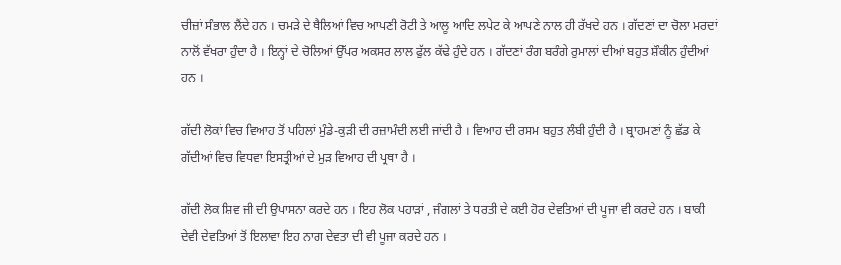ਚੀਜ਼ਾਂ ਸੰਭਾਲ ਲੈਂਦੇ ਹਨ । ਚਮੜੇ ਦੇ ਥੈਲਿਆਂ ਵਿਚ ਆਪਣੀ ਰੋਟੀ ਤੇ ਆਲੂ ਆਦਿ ਲਪੇਟ ਕੇ ਆਪਣੇ ਨਾਲ ਹੀ ਰੱਖਦੇ ਹਨ । ਗੱਦਣਾਂ ਦਾ ਚੋਲਾ ਮਰਦਾਂ ਨਾਲੋਂ ਵੱਖਰਾ ਹੁੰਦਾ ਹੈ । ਇਨ੍ਹਾਂ ਦੇ ਚੋਲਿਆਂ ਉੱਪਰ ਅਕਸਰ ਲਾਲ ਫੁੱਲ ਕੱਢੇ ਹੁੰਦੇ ਹਨ । ਗੱਦਣਾਂ ਰੰਗ ਬਰੰਗੇ ਰੁਮਾਲਾਂ ਦੀਆਂ ਬਹੁਤ ਸ਼ੌਕੀਨ ਹੁੰਦੀਆਂ ਹਨ ।

ਗੱਦੀ ਲੋਕਾਂ ਵਿਚ ਵਿਆਹ ਤੋਂ ਪਹਿਲਾਂ ਮੁੰਡੇ-ਕੁੜੀ ਦੀ ਰਜ਼ਾਮੰਦੀ ਲਈ ਜਾਂਦੀ ਹੈ । ਵਿਆਹ ਦੀ ਰਸਮ ਬਹੁਤ ਲੰਬੀ ਹੁੰਦੀ ਹੈ । ਬ੍ਰਾਹਮਣਾਂ ਨੂੰ ਛੱਡ ਕੇ ਗੱਦੀਆਂ ਵਿਚ ਵਿਧਵਾ ਇਸਤ੍ਰੀਆਂ ਦੇ ਮੁੜ ਵਿਆਹ ਦੀ ਪ੍ਰਥਾ ਹੈ ।

ਗੱਦੀ ਲੋਕ ਸ਼ਿਵ ਜੀ ਦੀ ਉਪਾਸਨਾ ਕਰਦੇ ਹਨ । ਇਹ ਲੋਕ ਪਹਾੜਾਂ , ਜੰਗਲਾਂ ਤੇ ਧਰਤੀ ਦੇ ਕਈ ਹੋਰ ਦੇਵਤਿਆਂ ਦੀ ਪੂਜਾ ਵੀ ਕਰਦੇ ਹਨ । ਬਾਕੀ ਦੇਵੀ ਦੇਵਤਿਆਂ ਤੋਂ ਇਲਾਵਾ ਇਹ ਨਾਗ ਦੇਵਤਾ ਦੀ ਵੀ ਪੂਜਾ ਕਰਦੇ ਹਨ ।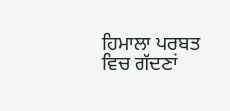ਹਿਮਾਲਾ ਪਰਬਤ ਵਿਚ ਗੱਦਣਾਂ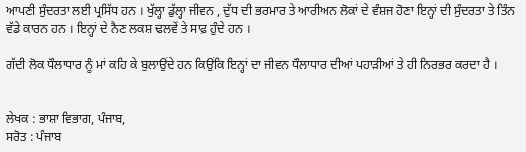ਆਪਣੀ ਸੁੰਦਰਤਾ ਲਈ ਪ੍ਰਸਿੱਧ ਹਨ । ਖੁੱਲ੍ਹਾ ਡੁੱਲ੍ਹਾ ਜੀਵਨ , ਦੁੱਧ ਦੀ ਭਰਮਾਰ ਤੇ ਆਰੀਅਨ ਲੋਕਾਂ ਦੇ ਵੰਸ਼ਜ ਹੋਣਾ ਇਨ੍ਹਾਂ ਦੀ ਸੁੰਦਰਤਾ ਤੇ ਤਿੰਨ ਵੱਡੇ ਕਾਰਨ ਹਨ । ਇਨ੍ਹਾਂ ਦੇ ਨੈਣ ਲਕਸ਼ ਢਲਵੇਂ ਤੇ ਸਾਫ਼ ਹੁੰਦੇ ਹਨ ।

ਗੱਦੀ ਲੋਕ ਧੌਲਾਧਾਰ ਨੂੰ ਮਾਂ ਕਹਿ ਕੇ ਬੁਲਾਉਂਦੇ ਹਨ ਕਿਉਂਕਿ ਇਨ੍ਹਾਂ ਦਾ ਜੀਵਨ ਧੌਲਾਧਾਰ ਦੀਆਂ ਪਹਾੜੀਆਂ ਤੇ ਹੀ ਨਿਰਭਰ ਕਰਦਾ ਹੈ ।


ਲੇਖਕ : ਭਾਸ਼ਾ ਵਿਭਾਗ, ਪੰਜਾਬ,
ਸਰੋਤ : ਪੰਜਾਬ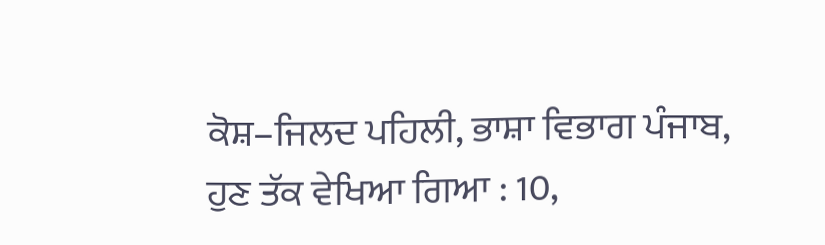ਕੋਸ਼–ਜਿਲਦ ਪਹਿਲੀ, ਭਾਸ਼ਾ ਵਿਭਾਗ ਪੰਜਾਬ, ਹੁਣ ਤੱਕ ਵੇਖਿਆ ਗਿਆ : 10,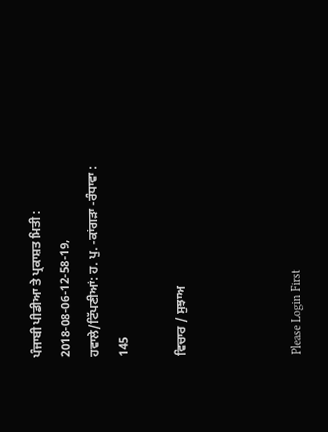ਪੰਜਾਬੀ ਪੀਡੀਆ ਤੇ ਪ੍ਰਕਾਸ਼ਤ ਮਿਤੀ : 2018-08-06-12-58-19, ਹਵਾਲੇ/ਟਿੱਪਣੀਆਂ: ਹ. ਪੁ. -ਕਾਂਗੜਾ -ਰੰਧਾਵਾ : 145

ਵਿਚਾਰ / ਸੁਝਾਅ



Please Login First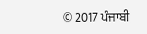© 2017 ਪੰਜਾਬੀ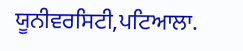ਯੂਨੀਵਰਸਿਟੀ,ਪਟਿਆਲਾ.